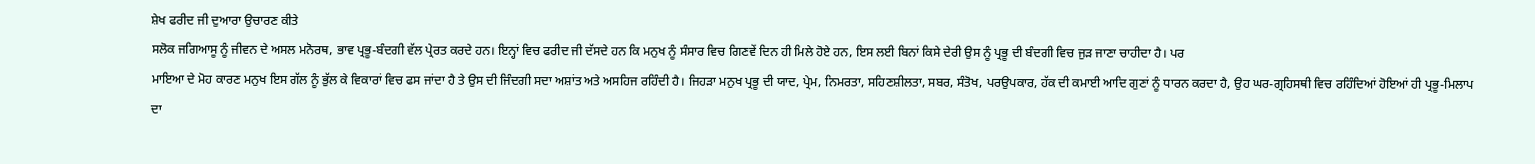ਸ਼ੇਖ ਫਰੀਦ ਜੀ ਦੁਆਰਾ ਉਚਾਰਣ ਕੀਤੇ
ਸਲੋਕ ਜਗਿਆਸੂ ਨੂੰ ਜੀਵਨ ਦੇ ਅਸਲ ਮਨੋਰਥ, ਭਾਵ ਪ੍ਰਭੂ-ਬੰਦਗੀ ਵੱਲ ਪ੍ਰੇਰਤ ਕਰਦੇ ਹਨ। ਇਨ੍ਹਾਂ ਵਿਚ ਫਰੀਦ ਜੀ ਦੱਸਦੇ ਹਨ ਕਿ ਮਨੁਖ ਨੂੰ ਸੰਸਾਰ ਵਿਚ ਗਿਣਵੇਂ ਦਿਨ ਹੀ ਮਿਲੇ ਹੋਏ ਹਨ, ਇਸ ਲਈ ਬਿਨਾਂ ਕਿਸੇ ਦੇਰੀ ਉਸ ਨੂੰ ਪ੍ਰਭੂ ਦੀ ਬੰਦਗੀ ਵਿਚ ਜੁੜ ਜਾਣਾ ਚਾਹੀਦਾ ਹੈ। ਪਰ
ਮਾਇਆ ਦੇ ਮੋਹ ਕਾਰਣ ਮਨੁਖ ਇਸ ਗੱਲ ਨੂੰ ਭੁੱਲ ਕੇ ਵਿਕਾਰਾਂ ਵਿਚ ਫਸ ਜਾਂਦਾ ਹੈ ਤੇ ਉਸ ਦੀ ਜਿੰਦਗੀ ਸਦਾ ਅਸ਼ਾਂਤ ਅਤੇ ਅਸਹਿਜ ਰਹਿੰਦੀ ਹੈ। ਜਿਹੜਾ ਮਨੁਖ ਪ੍ਰਭੂ ਦੀ ਯਾਦ, ਪ੍ਰੇਮ, ਨਿਮਰਤਾ, ਸਹਿਣਸ਼ੀਲਤਾ, ਸਬਰ, ਸੰਤੋਖ, ਪਰਉਪਕਾਰ, ਹੱਕ ਦੀ ਕਮਾਈ ਆਦਿ ਗੁਣਾਂ ਨੂੰ ਧਾਰਨ ਕਰਦਾ ਹੈ, ਉਹ ਘਰ-ਗ੍ਰਹਿਸਥੀ ਵਿਚ ਰਹਿੰਦਿਆਂ ਹੋਇਆਂ ਹੀ ਪ੍ਰਭੂ-ਮਿਲਾਪ ਦਾ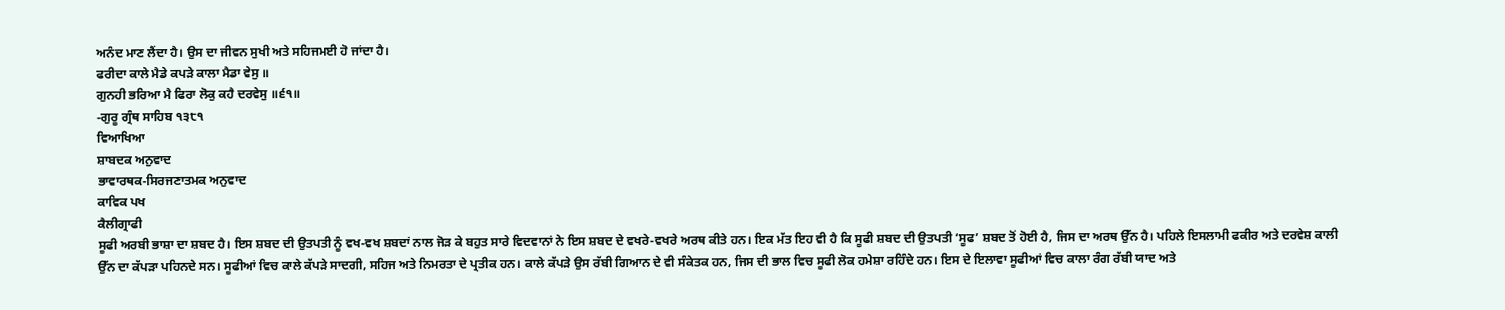ਅਨੰਦ ਮਾਣ ਲੈਂਦਾ ਹੈ। ਉਸ ਦਾ ਜੀਵਨ ਸੁਖੀ ਅਤੇ ਸਹਿਜਮਈ ਹੋ ਜਾਂਦਾ ਹੈ।
ਫਰੀਦਾ ਕਾਲੇ ਮੈਡੇ ਕਪੜੇ ਕਾਲਾ ਮੈਡਾ ਵੇਸੁ ॥
ਗੁਨਹੀ ਭਰਿਆ ਮੈ ਫਿਰਾ ਲੋਕੁ ਕਹੈ ਦਰਵੇਸੁ ॥੬੧॥
-ਗੁਰੂ ਗ੍ਰੰਥ ਸਾਹਿਬ ੧੩੮੧
ਵਿਆਖਿਆ
ਸ਼ਾਬਦਕ ਅਨੁਵਾਦ
ਭਾਵਾਰਥਕ-ਸਿਰਜਣਾਤਮਕ ਅਨੁਵਾਦ
ਕਾਵਿਕ ਪਖ
ਕੈਲੀਗ੍ਰਾਫੀ
ਸੂਫੀ ਅਰਬੀ ਭਾਸ਼ਾ ਦਾ ਸ਼ਬਦ ਹੈ। ਇਸ ਸ਼ਬਦ ਦੀ ਉਤਪਤੀ ਨੂੰ ਵਖ-ਵਖ ਸ਼ਬਦਾਂ ਨਾਲ ਜੋੜ ਕੇ ਬਹੁਤ ਸਾਰੇ ਵਿਦਵਾਨਾਂ ਨੇ ਇਸ ਸ਼ਬਦ ਦੇ ਵਖਰੇ-ਵਖਰੇ ਅਰਥ ਕੀਤੇ ਹਨ। ਇਕ ਮੱਤ ਇਹ ਵੀ ਹੈ ਕਿ ਸੂਫੀ ਸ਼ਬਦ ਦੀ ਉਤਪਤੀ ‘ਸੂਫ’ ਸ਼ਬਦ ਤੋਂ ਹੋਈ ਹੈ, ਜਿਸ ਦਾ ਅਰਥ ਉੱਨ ਹੈ। ਪਹਿਲੇ ਇਸਲਾਮੀ ਫਕੀਰ ਅਤੇ ਦਰਵੇਸ਼ ਕਾਲੀ ਉੱਨ ਦਾ ਕੱਪੜਾ ਪਹਿਨਦੇ ਸਨ। ਸੂਫੀਆਂ ਵਿਚ ਕਾਲੇ ਕੱਪੜੇ ਸਾਦਗੀ, ਸਹਿਜ ਅਤੇ ਨਿਮਰਤਾ ਦੇ ਪ੍ਰਤੀਕ ਹਨ। ਕਾਲੇ ਕੱਪੜੇ ਉਸ ਰੱਬੀ ਗਿਆਨ ਦੇ ਵੀ ਸੰਕੇਤਕ ਹਨ, ਜਿਸ ਦੀ ਭਾਲ ਵਿਚ ਸੂਫੀ ਲੋਕ ਹਮੇਸ਼ਾ ਰਹਿੰਦੇ ਹਨ। ਇਸ ਦੇ ਇਲਾਵਾ ਸੂਫੀਆਂ ਵਿਚ ਕਾਲਾ ਰੰਗ ਰੱਬੀ ਯਾਦ ਅਤੇ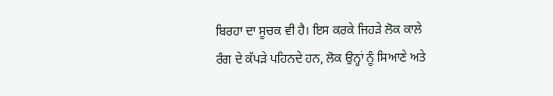ਬਿਰਹਾ ਦਾ ਸੂਚਕ ਵੀ ਹੈ। ਇਸ ਕਰਕੇ ਜਿਹੜੇ ਲੋਕ ਕਾਲੇ ਰੰਗ ਦੇ ਕੱਪੜੇ ਪਹਿਨਦੇ ਹਨ, ਲੋਕ ਉਨ੍ਹਾਂ ਨੂੰ ਸਿਆਣੇ ਅਤੇ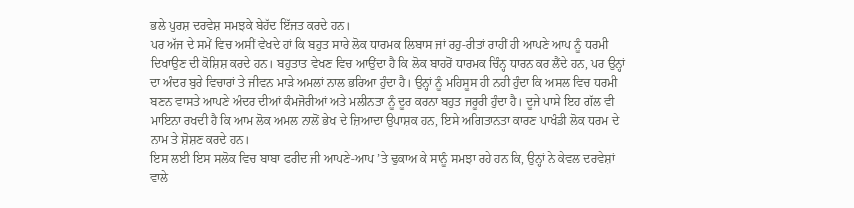ਭਲੇ ਪੁਰਸ਼ ਦਰਵੇਸ਼ ਸਮਝਕੇ ਬੇਹੱਦ ਇੱਜਤ ਕਰਦੇ ਹਨ।
ਪਰ ਅੱਜ ਦੇ ਸਮੇਂ ਵਿਚ ਅਸੀਂ ਵੇਖਦੇ ਹਾਂ ਕਿ ਬਹੁਤ ਸਾਰੇ ਲੋਕ ਧਾਰਮਕ ਲਿਬਾਸ ਜਾਂ ਰਹੁ-ਰੀਤਾਂ ਰਾਹੀਂ ਹੀ ਆਪਣੇ ਆਪ ਨੂੰ ਧਰਮੀ ਦਿਖਾਉਣ ਦੀ ਕੋਸ਼ਿਸ਼ ਕਰਦੇ ਹਨ। ਬਹੁਤਾਤ ਵੇਖਣ ਵਿਚ ਆਉਂਦਾ ਹੈ ਕਿ ਲੋਕ ਬਾਹਰੋਂ ਧਾਰਮਕ ਚਿੰਨ੍ਹ ਧਾਰਨ ਕਰ ਲੈਂਦੇ ਹਨ, ਪਰ ਉਨ੍ਹਾਂ ਦਾ ਅੰਦਰ ਬੁਰੇ ਵਿਚਾਰਾਂ ਤੇ ਜੀਵਨ ਮਾੜੇ ਅਮਲਾਂ ਨਾਲ ਭਰਿਆ ਹੁੰਦਾ ਹੈ। ਉਨ੍ਹਾਂ ਨੂੰ ਮਹਿਸੂਸ ਹੀ ਨਹੀ ਹੁੰਦਾ ਕਿ ਅਸਲ ਵਿਚ ਧਰਮੀ ਬਣਨ ਵਾਸਤੇ ਆਪਣੇ ਅੰਦਰ ਦੀਆਂ ਕੰਮਜੋਰੀਆਂ ਅਤੇ ਮਲੀਨਤਾ ਨੂੰ ਦੂਰ ਕਰਨਾ ਬਹੁਤ ਜਰੂਰੀ ਹੁੰਦਾ ਹੈ। ਦੂਜੇ ਪਾਸੇ ਇਹ ਗੱਲ ਵੀ ਮਾਇਨਾ ਰਖਦੀ ਹੈ ਕਿ ਆਮ ਲੋਕ ਅਮਲ ਨਾਲੋਂ ਭੇਖ ਦੇ ਜ਼ਿਆਦਾ ਉਪਾਸ਼ਕ ਹਨ, ਇਸੇ ਅਗਿਤਾਨਤਾ ਕਾਰਣ ਪਾਖੰਡੀ ਲੋਕ ਧਰਮ ਦੇ ਨਾਮ ਤੇ ਸ਼ੋਸ਼ਣ ਕਰਦੇ ਹਨ।
ਇਸ ਲਈ ਇਸ ਸਲੋਕ ਵਿਚ ਬਾਬਾ ਫਰੀਦ ਜੀ ਆਪਣੇ-ਆਪ ’ਤੇ ਢੁਕਾਅ ਕੇ ਸਾਨੂੰ ਸਮਝਾ ਰਹੇ ਹਨ ਕਿ, ਉਨ੍ਹਾਂ ਨੇ ਕੇਵਲ ਦਰਵੇਸ਼ਾਂ ਵਾਲੇ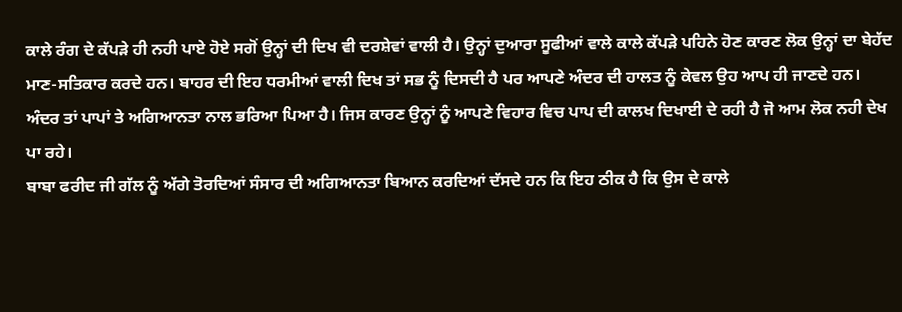ਕਾਲੇ ਰੰਗ ਦੇ ਕੱਪੜੇ ਹੀ ਨਹੀ ਪਾਏ ਹੋਏ ਸਗੋਂ ਉਨ੍ਹਾਂ ਦੀ ਦਿਖ ਵੀ ਦਰਸ਼ੇਵਾਂ ਵਾਲੀ ਹੈ। ਉਨ੍ਹਾਂ ਦੁਆਰਾ ਸੂਫੀਆਂ ਵਾਲੇ ਕਾਲੇ ਕੱਪੜੇ ਪਹਿਨੇ ਹੋਣ ਕਾਰਣ ਲੋਕ ਉਨ੍ਹਾਂ ਦਾ ਬੇਹੱਦ ਮਾਣ-ਸਤਿਕਾਰ ਕਰਦੇ ਹਨ। ਬਾਹਰ ਦੀ ਇਹ ਧਰਮੀਆਂ ਵਾਲੀ ਦਿਖ ਤਾਂ ਸਭ ਨੂੰ ਦਿਸਦੀ ਹੈ ਪਰ ਆਪਣੇ ਅੰਦਰ ਦੀ ਹਾਲਤ ਨੂੰ ਕੇਵਲ ਉਹ ਆਪ ਹੀ ਜਾਣਦੇ ਹਨ। ਅੰਦਰ ਤਾਂ ਪਾਪਾਂ ਤੇ ਅਗਿਆਨਤਾ ਨਾਲ ਭਰਿਆ ਪਿਆ ਹੈ। ਜਿਸ ਕਾਰਣ ਉਨ੍ਹਾਂ ਨੂੰ ਆਪਣੇ ਵਿਹਾਰ ਵਿਚ ਪਾਪ ਦੀ ਕਾਲਖ ਦਿਖਾਈ ਦੇ ਰਹੀ ਹੈ ਜੋ ਆਮ ਲੋਕ ਨਹੀ ਦੇਖ ਪਾ ਰਹੇ।
ਬਾਬਾ ਫਰੀਦ ਜੀ ਗੱਲ ਨੂੰ ਅੱਗੇ ਤੋਰਦਿਆਂ ਸੰਸਾਰ ਦੀ ਅਗਿਆਨਤਾ ਬਿਆਨ ਕਰਦਿਆਂ ਦੱਸਦੇ ਹਨ ਕਿ ਇਹ ਠੀਕ ਹੈ ਕਿ ਉਸ ਦੇ ਕਾਲੇ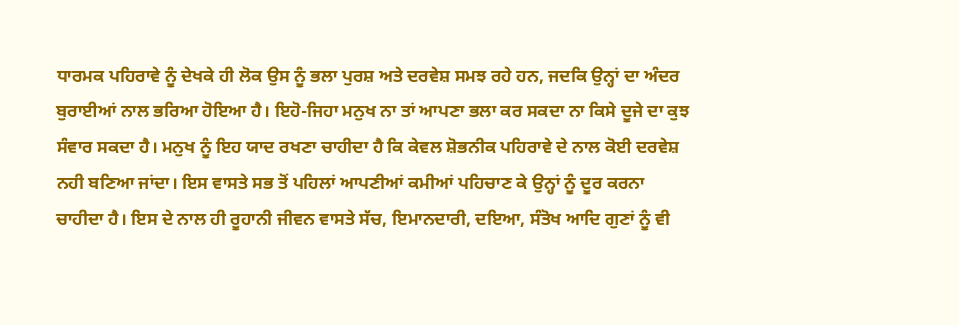ਧਾਰਮਕ ਪਹਿਰਾਵੇ ਨੂੰ ਦੇਖਕੇ ਹੀ ਲੋਕ ਉਸ ਨੂੰ ਭਲਾ ਪੁਰਸ਼ ਅਤੇ ਦਰਵੇਸ਼ ਸਮਝ ਰਹੇ ਹਨ, ਜਦਕਿ ਉਨ੍ਹਾਂ ਦਾ ਅੰਦਰ ਬੁਰਾਈਆਂ ਨਾਲ ਭਰਿਆ ਹੋਇਆ ਹੈ। ਇਹੋ-ਜਿਹਾ ਮਨੁਖ ਨਾ ਤਾਂ ਆਪਣਾ ਭਲਾ ਕਰ ਸਕਦਾ ਨਾ ਕਿਸੇ ਦੂਜੇ ਦਾ ਕੁਝ ਸੰਵਾਰ ਸਕਦਾ ਹੈ। ਮਨੁਖ ਨੂੰ ਇਹ ਯਾਦ ਰਖਣਾ ਚਾਹੀਦਾ ਹੈ ਕਿ ਕੇਵਲ ਸ਼ੋਭਨੀਕ ਪਹਿਰਾਵੇ ਦੇ ਨਾਲ ਕੋਈ ਦਰਵੇਸ਼ ਨਹੀ ਬਣਿਆ ਜਾਂਦਾ। ਇਸ ਵਾਸਤੇ ਸਭ ਤੋਂ ਪਹਿਲਾਂ ਆਪਣੀਆਂ ਕਮੀਆਂ ਪਹਿਚਾਣ ਕੇ ਉਨ੍ਹਾਂ ਨੂੰ ਦੂਰ ਕਰਨਾ ਚਾਹੀਦਾ ਹੈ। ਇਸ ਦੇ ਨਾਲ ਹੀ ਰੂਹਾਨੀ ਜੀਵਨ ਵਾਸਤੇ ਸੱਚ, ਇਮਾਨਦਾਰੀ, ਦਇਆ, ਸੰਤੋਖ ਆਦਿ ਗੁਣਾਂ ਨੂੰ ਵੀ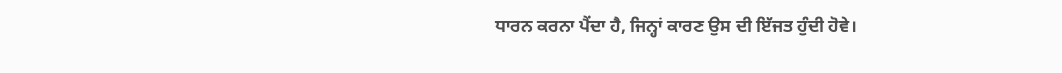ਧਾਰਨ ਕਰਨਾ ਪੈਂਦਾ ਹੈ, ਜਿਨ੍ਹਾਂ ਕਾਰਣ ਉਸ ਦੀ ਇੱਜਤ ਹੁੰਦੀ ਹੋਵੇ।